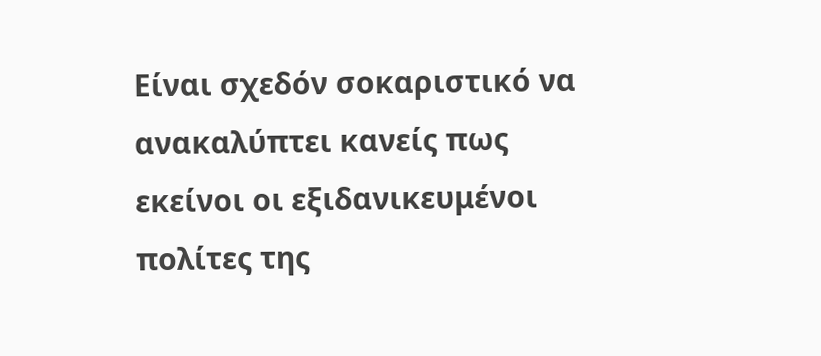Είναι σχεδόν σοκαριστικό να ανακαλύπτει κανείς πως εκείνοι οι εξιδανικευμένοι πολίτες της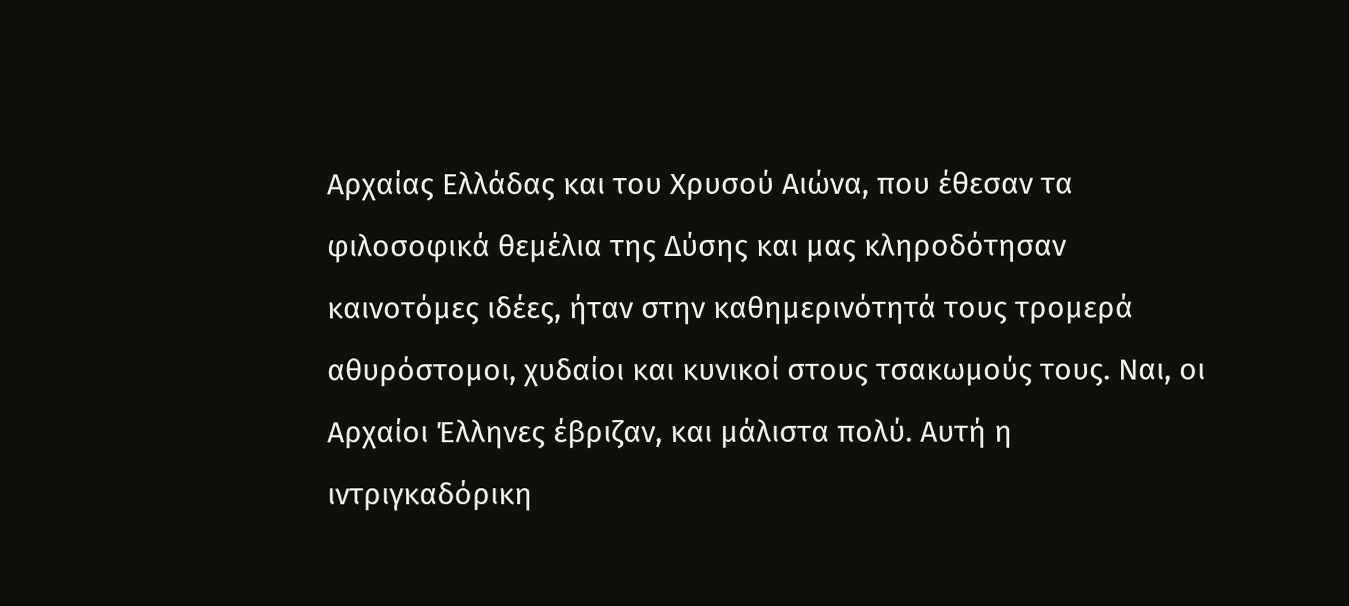Αρχαίας Ελλάδας και του Χρυσού Αιώνα, που έθεσαν τα φιλοσοφικά θεμέλια της Δύσης και μας κληροδότησαν καινοτόμες ιδέες, ήταν στην καθημερινότητά τους τρομερά αθυρόστομοι, χυδαίοι και κυνικοί στους τσακωμούς τους. Ναι, οι Αρχαίοι Έλληνες έβριζαν, και μάλιστα πολύ. Αυτή η ιντριγκαδόρικη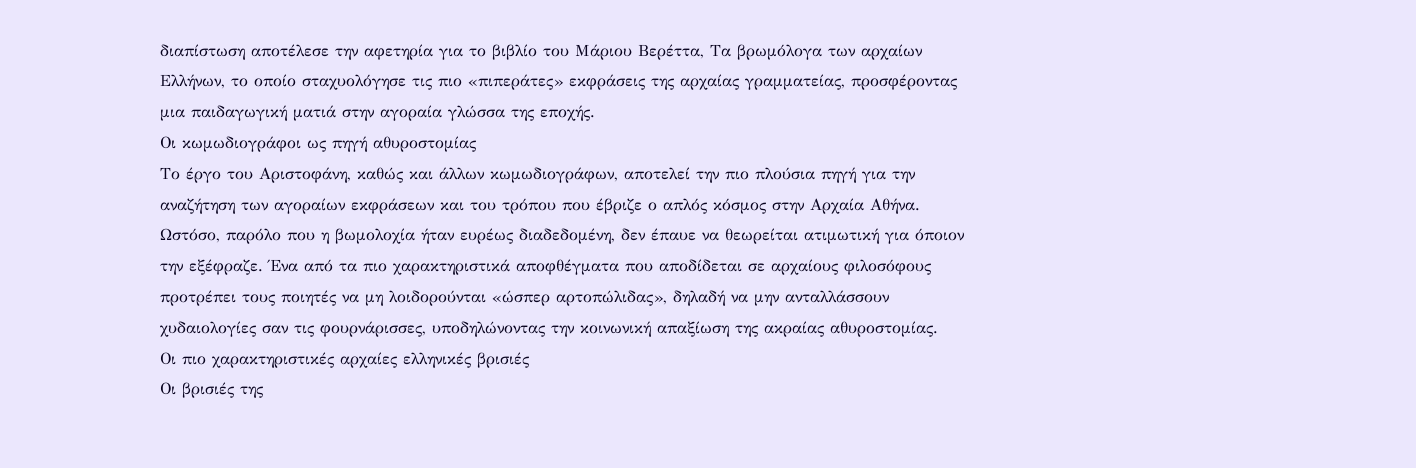διαπίστωση αποτέλεσε την αφετηρία για το βιβλίο του Μάριου Βερέττα, Τα βρωμόλογα των αρχαίων Ελλήνων, το οποίο σταχυολόγησε τις πιο «πιπεράτες» εκφράσεις της αρχαίας γραμματείας, προσφέροντας μια παιδαγωγική ματιά στην αγοραία γλώσσα της εποχής.
Οι κωμωδιογράφοι ως πηγή αθυροστομίας
Το έργο του Αριστοφάνη, καθώς και άλλων κωμωδιογράφων, αποτελεί την πιο πλούσια πηγή για την αναζήτηση των αγοραίων εκφράσεων και του τρόπου που έβριζε ο απλός κόσμος στην Αρχαία Αθήνα. Ωστόσο, παρόλο που η βωμολοχία ήταν ευρέως διαδεδομένη, δεν έπαυε να θεωρείται ατιμωτική για όποιον την εξέφραζε. Ένα από τα πιο χαρακτηριστικά αποφθέγματα που αποδίδεται σε αρχαίους φιλοσόφους προτρέπει τους ποιητές να μη λοιδορούνται «ώσπερ αρτοπώλιδας», δηλαδή να μην ανταλλάσσουν χυδαιολογίες σαν τις φουρνάρισσες, υποδηλώνοντας την κοινωνική απαξίωση της ακραίας αθυροστομίας.
Οι πιο χαρακτηριστικές αρχαίες ελληνικές βρισιές
Οι βρισιές της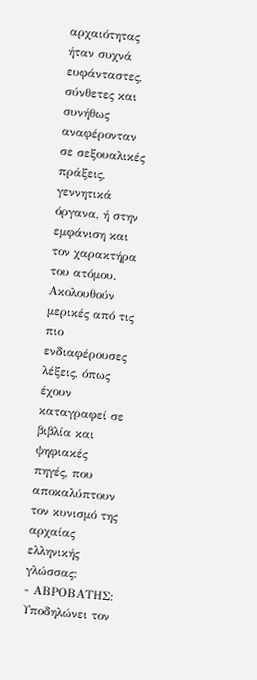αρχαιότητας ήταν συχνά ευφάνταστες, σύνθετες και συνήθως αναφέρονταν σε σεξουαλικές πράξεις, γεννητικά όργανα, ή στην εμφάνιση και τον χαρακτήρα του ατόμου. Ακολουθούν μερικές από τις πιο ενδιαφέρουσες λέξεις, όπως έχουν καταγραφεί σε βιβλία και ψηφιακές πηγές, που αποκαλύπτουν τον κυνισμό της αρχαίας ελληνικής γλώσσας:
- ΑΒΡΟΒΑΤΗΣ: Υποδηλώνει τον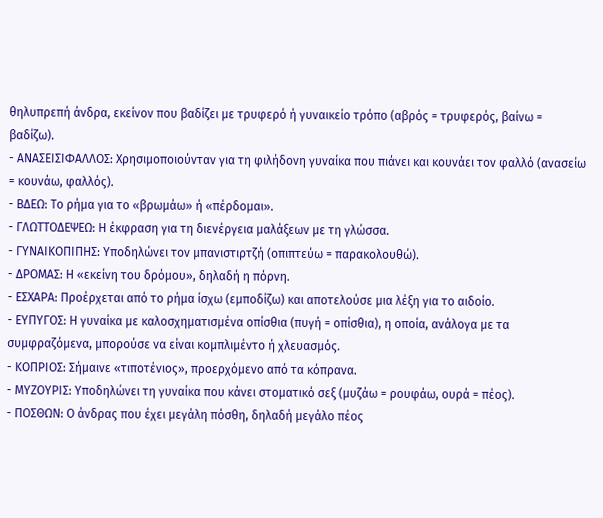θηλυπρεπή άνδρα, εκείνον που βαδίζει με τρυφερό ή γυναικείο τρόπο (αβρός = τρυφερός, βαίνω = βαδίζω).
- ΑΝΑΣΕΙΣΙΦΑΛΛΟΣ: Χρησιμοποιούνταν για τη φιλήδονη γυναίκα που πιάνει και κουνάει τον φαλλό (ανασείω = κουνάω, φαλλός).
- ΒΔΕΩ: Το ρήμα για το «βρωμάω» ή «πέρδομαι».
- ΓΛΩΤΤΟΔΕΨΕΩ: Η έκφραση για τη διενέργεια μαλάξεων με τη γλώσσα.
- ΓΥΝΑΙΚΟΠΙΠΗΣ: Υποδηλώνει τον μπανιστιρτζή (οπιπτεύω = παρακολουθώ).
- ΔΡΟΜΑΣ: Η «εκείνη του δρόμου», δηλαδή η πόρνη.
- ΕΣΧΑΡΑ: Προέρχεται από το ρήμα ίσχω (εμποδίζω) και αποτελούσε μια λέξη για το αιδοίο.
- ΕΥΠΥΓΟΣ: Η γυναίκα με καλοσχηματισμένα οπίσθια (πυγή = οπίσθια), η οποία, ανάλογα με τα συμφραζόμενα, μπορούσε να είναι κομπλιμέντο ή χλευασμός.
- ΚΟΠΡΙΟΣ: Σήμαινε «τιποτένιος», προερχόμενο από τα κόπρανα.
- ΜΥΖΟΥΡΙΣ: Υποδηλώνει τη γυναίκα που κάνει στοματικό σεξ (μυζάω = ρουφάω, ουρά = πέος).
- ΠΟΣΘΩΝ: Ο άνδρας που έχει μεγάλη πόσθη, δηλαδή μεγάλο πέος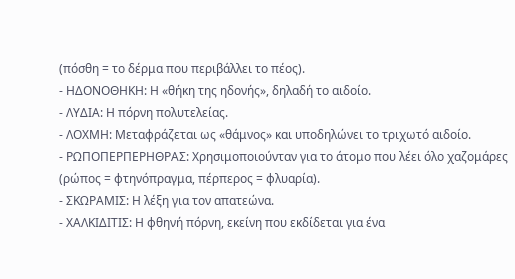(πόσθη = το δέρμα που περιβάλλει το πέος).
- ΗΔΟΝΟΘΗΚΗ: Η «θήκη της ηδονής», δηλαδή το αιδοίο.
- ΛΥΔΙΑ: Η πόρνη πολυτελείας.
- ΛΟΧΜΗ: Μεταφράζεται ως «θάμνος» και υποδηλώνει το τριχωτό αιδοίο.
- ΡΩΠΟΠΕΡΠΕΡΗΘΡΑΣ: Χρησιμοποιούνταν για το άτομο που λέει όλο χαζομάρες (ρώπος = φτηνόπραγμα, πέρπερος = φλυαρία).
- ΣΚΩΡΑΜΙΣ: Η λέξη για τον απατεώνα.
- ΧΑΛΚΙΔΙΤΙΣ: Η φθηνή πόρνη, εκείνη που εκδίδεται για ένα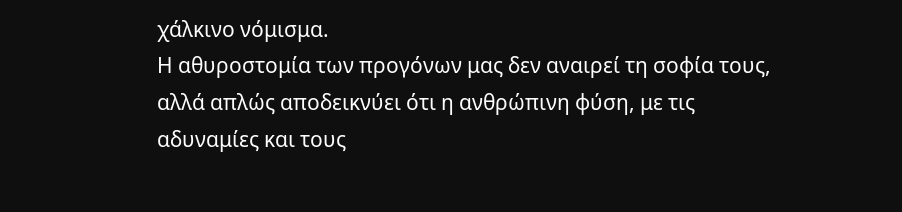χάλκινο νόμισμα.
Η αθυροστομία των προγόνων μας δεν αναιρεί τη σοφία τους, αλλά απλώς αποδεικνύει ότι η ανθρώπινη φύση, με τις αδυναμίες και τους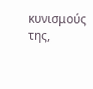κυνισμούς της,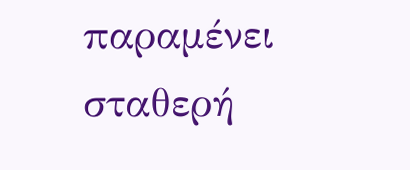παραμένει σταθερή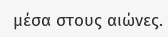μέσα στους αιώνες.